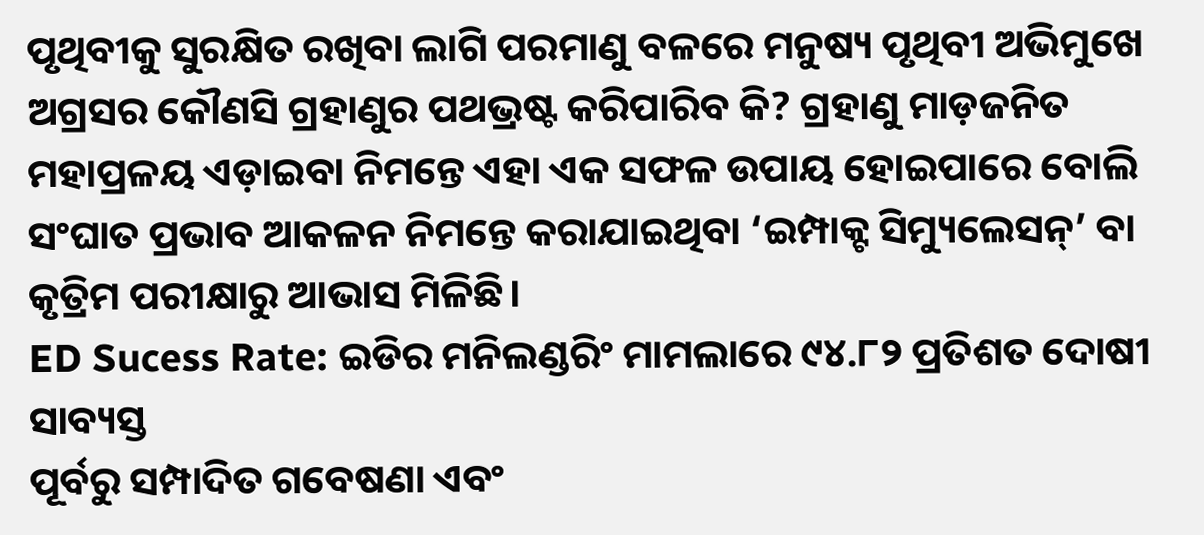ପୃଥିବୀକୁ ସୁରକ୍ଷିତ ରଖିବା ଲାଗି ପରମାଣୁ ବଳରେ ମନୁଷ୍ୟ ପୃଥିବୀ ଅଭିମୁଖେ ଅଗ୍ରସର କୌଣସି ଗ୍ରହାଣୁର ପଥଭ୍ରଷ୍ଟ କରିପାରିବ କି? ଗ୍ରହାଣୁ ମାଡ଼ଜନିତ ମହାପ୍ରଳୟ ଏଡ଼ାଇବା ନିମନ୍ତେ ଏହା ଏକ ସଫଳ ଉପାୟ ହୋଇପାରେ ବୋଲି ସଂଘାତ ପ୍ରଭାବ ଆକଳନ ନିମନ୍ତେ କରାଯାଇଥିବା ‘ଇମ୍ପାକ୍ଟ ସିମ୍ୟୁଲେସନ୍’ ବା କୃତ୍ରିମ ପରୀକ୍ଷାରୁ ଆଭାସ ମିଳିଛି।
ED Sucess Rate: ଇଡିର ମନିଲଣ୍ଡରିଂ ମାମଲାରେ ୯୪.୮୨ ପ୍ରତିଶତ ଦୋଷୀ ସାବ୍ୟସ୍ତ
ପୂର୍ବରୁ ସମ୍ପାଦିତ ଗବେଷଣା ଏବଂ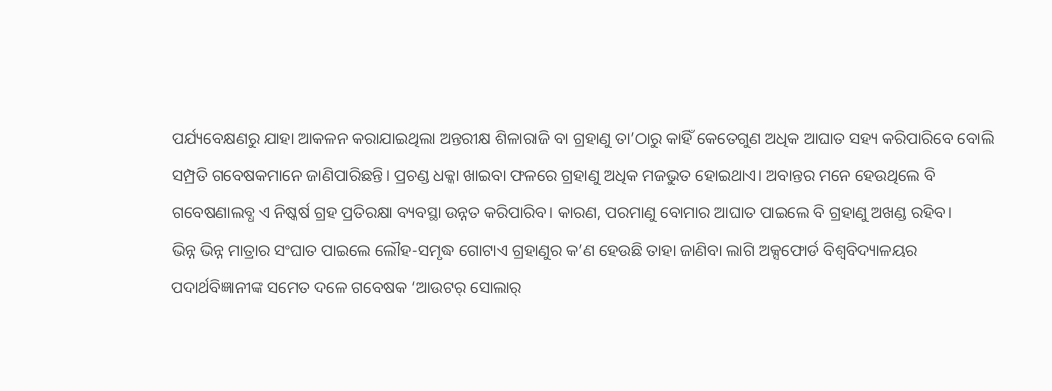ପର୍ଯ୍ୟବେକ୍ଷଣରୁ ଯାହା ଆକଳନ କରାଯାଇଥିଲା ଅନ୍ତରୀକ୍ଷ ଶିଳାରାଜି ବା ଗ୍ରହାଣୁ ତା’ଠାରୁ କାହିଁ କେତେଗୁଣ ଅଧିକ ଆଘାତ ସହ୍ୟ କରିପାରିବେ ବୋଲି ସମ୍ପ୍ରତି ଗବେଷକମାନେ ଜାଣିପାରିଛନ୍ତି। ପ୍ରଚଣ୍ଡ ଧକ୍କା ଖାଇବା ଫଳରେ ଗ୍ରହାଣୁ ଅଧିକ ମଜଭୁତ ହୋଇଥାଏ। ଅବାନ୍ତର ମନେ ହେଉଥିଲେ ବି ଗବେଷଣାଲବ୍ଧ ଏ ନିଷ୍କର୍ଷ ଗ୍ରହ ପ୍ରତିରକ୍ଷା ବ୍ୟବସ୍ଥା ଉନ୍ନତ କରିପାରିବ। କାରଣ, ପରମାଣୁ ବୋମାର ଆଘାତ ପାଇଲେ ବି ଗ୍ରହାଣୁ ଅଖଣ୍ଡ ରହିବ।
ଭିନ୍ନ ଭିନ୍ନ ମାତ୍ରାର ସଂଘାତ ପାଇଲେ ଲୌହ-ସମୃଦ୍ଧ ଗୋଟାଏ ଗ୍ରହାଣୁର କ’ଣ ହେଉଛି ତାହା ଜାଣିବା ଲାଗି ଅକ୍ସଫୋର୍ଡ ବିଶ୍ବବିଦ୍ୟାଳୟର ପଦାର୍ଥବିଜ୍ଞାନୀଙ୍କ ସମେତ ଦଳେ ଗବେଷକ ‘ଆଉଟର୍ ସୋଲାର୍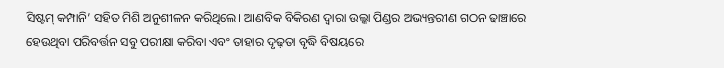ସିଷ୍ଟମ୍ କମ୍ପାନି’ ସହିତ ମିଶି ଅନୁଶୀଳନ କରିଥିଲେ। ଆଣବିକ ବିକିରଣ ଦ୍ବାରା ଉଲ୍କା ପିଣ୍ଡର ଅଭ୍ୟନ୍ତରୀଣ ଗଠନ ଢାଞ୍ଚାରେ ହେଉଥିବା ପରିବର୍ତ୍ତନ ସବୁ ପରୀକ୍ଷା କରିବା ଏବଂ ତାହାର ଦୃଢ଼ତା ବୃଦ୍ଧି ବିଷୟରେ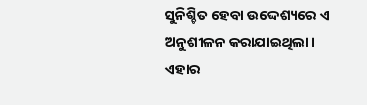ସୁନିଶ୍ଚିତ ହେବା ଉଦ୍ଦେଶ୍ୟରେ ଏ ଅନୁଶୀଳନ କରାଯାଇଥିଲା। ଏହାର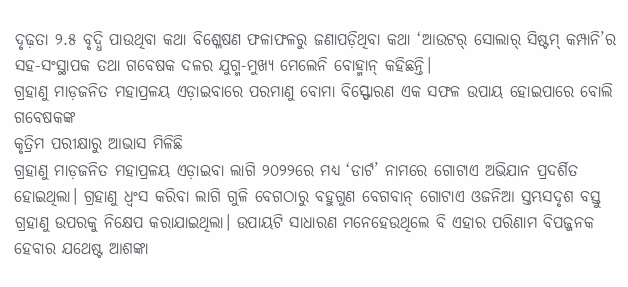ଦୃଢ଼ତା ୨.୫ ବୃଦ୍ଧି ପାଉଥିବା କଥା ବିଶ୍ଳେଷଣ ଫଳାଫଳରୁ ଜଣାପଡ଼ିଥିବା କଥା ‘ଆଉଟର୍ ସୋଲାର୍ ସିଷ୍ଟମ୍ କମ୍ପାନି’ର ସହ-ସଂସ୍ଥାପକ ତଥା ଗବେଷକ ଦଳର ଯୁଗ୍ମ-ମୁଖ୍ୟ ମେଲେନି ବୋହ୍ମାନ୍ କହିଛନ୍ତି।
ଗ୍ରହାଣୁ ମାଡ଼ଜନିତ ମହାପ୍ରଳୟ ଏଡ଼ାଇବାରେ ପରମାଣୁ ବୋମା ବିସ୍ଫୋରଣ ଏକ ସଫଳ ଉପାୟ ହୋଇପାରେ ବୋଲି ଗବେଷକଙ୍କ
କୃତ୍ରିମ ପରୀକ୍ଷାରୁ ଆଭାସ ମିଳିଛି
ଗ୍ରହାଣୁ ମାଡ଼ଜନିତ ମହାପ୍ରଳୟ ଏଡ଼ାଇବା ଲାଗି ୨୦୨୨ରେ ମଧ୍ୟ ‘ଡାର୍ଟ’ ନାମରେ ଗୋଟାଏ ଅଭିଯାନ ପ୍ରଦର୍ଶିତ ହୋଇଥିଲା। ଗ୍ରହାଣୁ ଧ୍ବଂସ କରିବା ଲାଗି ଗୁଳି ବେଗଠାରୁ ବହୁଗୁଣ ବେଗବାନ୍ ଗୋଟାଏ ଓଜନିଆ ସ୍ତମ୍ଭସଦୃଶ ବସ୍ତୁ ଗ୍ରହାଣୁ ଉପରକୁ ନିକ୍ଷେପ କରାଯାଇଥିଲା। ଉପାୟଟି ସାଧାରଣ ମନେହେଉଥିଲେ ବି ଏହାର ପରିଣାମ ବିପଜ୍ଜନକ ହେବାର ଯଥେଷ୍ଟ ଆଶଙ୍କା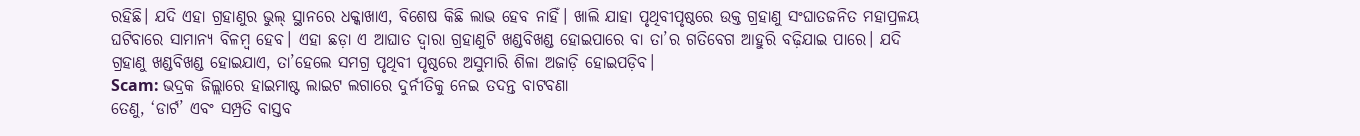ରହିଛି। ଯଦି ଏହା ଗ୍ରହାଣୁର ଭୁଲ୍ ସ୍ଥାନରେ ଧକ୍କାଖାଏ, ବିଶେଷ କିଛି ଲାଭ ହେବ ନାହିଁ। ଖାଲି ଯାହା ପୃଥିବୀପୃଷ୍ଠରେ ଉକ୍ତ ଗ୍ରହାଣୁ ସଂଘାତଜନିତ ମହାପ୍ରଳୟ ଘଟିବାରେ ସାମାନ୍ୟ ବିଳମ୍ବ ହେବ। ଏହା ଛଡ଼ା ଏ ଆଘାତ ଦ୍ବାରା ଗ୍ରହାଣୁଟି ଖଣ୍ଡବିଖଣ୍ଡ ହୋଇପାରେ ବା ତା’ର ଗତିବେଗ ଆହୁରି ବଢ଼ିଯାଇ ପାରେ। ଯଦି ଗ୍ରହାଣୁ ଖଣ୍ଡବିଖଣ୍ଡ ହୋଇଯାଏ, ତା’ହେଲେ ସମଗ୍ର ପୃଥିବୀ ପୃଷ୍ଠରେ ଅସୁମାରି ଶିଳା ଅଜାଡ଼ି ହୋଇପଡ଼ିବ।
Scam: ଭଦ୍ରକ ଜିଲ୍ଲାରେ ହାଇମାଷ୍ଟ ଲାଇଟ ଲଗାରେ ଦୁର୍ନୀତିକୁ ନେଇ ତଦନ୍ତ ବାଟବଣା
ତେଣୁ, ‘ଡାର୍ଟ’ ଏବଂ ସମ୍ପ୍ରତି ବାସ୍ତବ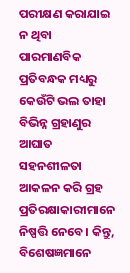ପରୀକ୍ଷଣ କରାଯାଇ ନ ଥିବା ପାରମାଣବିକ ପ୍ରତିବନ୍ଧକ ମଧ୍ୟରୁ କେଉଁଟି ଭଲ ତାହା ବିଭିନ୍ନ ଗ୍ରହାଣୁର ଆଘାତ ସହନଶୀଳତା ଆକଳନ କରି ଗ୍ରହ ପ୍ରତିରକ୍ଷାକାରୀମାନେ ନିଷ୍ପତ୍ତି ନେବେ। କିନ୍ତୁ, ବିଶେଷଜ୍ଞମାନେ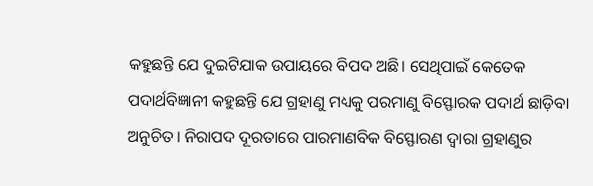କହୁଛନ୍ତି ଯେ ଦୁଇଟିଯାକ ଉପାୟରେ ବିପଦ ଅଛି। ସେଥିପାଇଁ କେତେକ ପଦାର୍ଥବିଜ୍ଞାନୀ କହୁଛନ୍ତି ଯେ ଗ୍ରହାଣୁ ମଧ୍ୟକୁ ପରମାଣୁ ବିସ୍ଫୋରକ ପଦାର୍ଥ ଛାଡ଼ିବା ଅନୁଚିତ। ନିରାପଦ ଦୂରତାରେ ପାରମାଣବିକ ବିସ୍ଫୋରଣ ଦ୍ବାରା ଗ୍ରହାଣୁର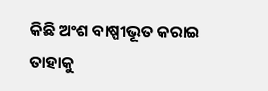କିଛି ଅଂଶ ବାଷ୍ପୀଭୂତ କରାଇ ତାହାକୁ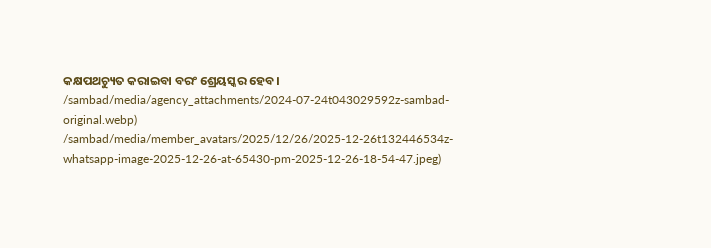କକ୍ଷପଥଚ୍ୟୁତ କରାଇବା ବରଂ ଶ୍ରେୟସ୍କର ହେବ।
/sambad/media/agency_attachments/2024-07-24t043029592z-sambad-original.webp)
/sambad/media/member_avatars/2025/12/26/2025-12-26t132446534z-whatsapp-image-2025-12-26-at-65430-pm-2025-12-26-18-54-47.jpeg)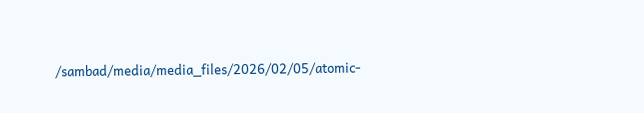/sambad/media/media_files/2026/02/05/atomic-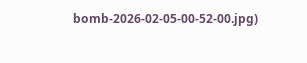bomb-2026-02-05-00-52-00.jpg)